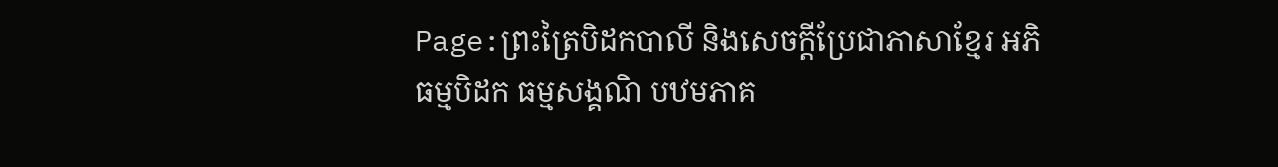Page:ព្រះត្រៃបិដកបាលី និងសេចក្ដីប្រែជាភាសាខ្មែរ អភិធម្មបិដក ធម្មសង្គណិ បឋមភាគ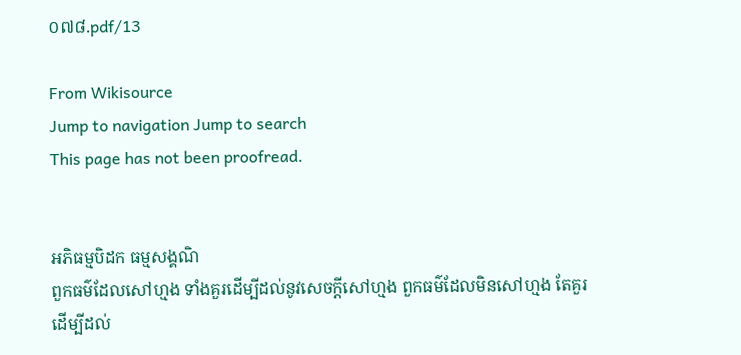០៧៨.pdf/13

From Wikisource
Jump to navigation Jump to search
This page has not been proofread.


អភិធម្មបិដក ធម្មសង្គណិ
ពួកធម៌ដែលសៅហ្មង ទាំងគួរដើម្បីដល់នូវសេចក្តីសៅហ្មង ពួកធម៌ដែលមិនសៅហ្មង តែគួរដើម្បីដល់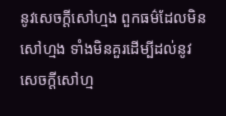នូវសេចក្ដីសៅហ្មង ពួកធម៌ដែលមិនសៅហ្មង ទាំងមិនគួរដើម្បីដល់នូវសេចក្ដីសៅហ្ម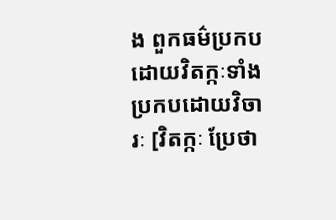ង ពួកធម៌ប្រកបដោយវិតក្កៈទាំងប្រកបដោយវិចារៈ [វិតក្កៈ ប្រែថា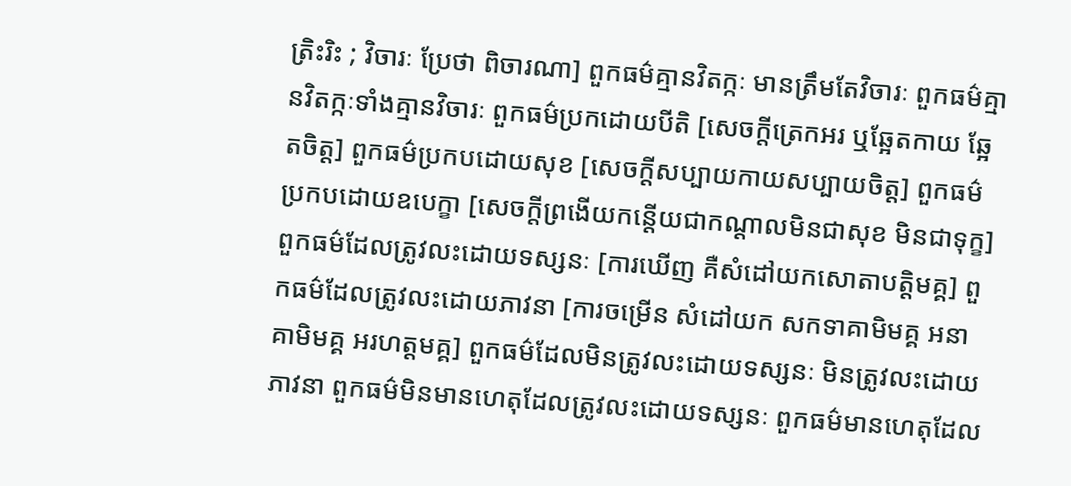ត្រិះរិះ ; វិចារៈ ប្រែថា ពិចារណា] ពួកធម៌គ្មានវិតក្កៈ មានត្រឹមតែវិចារៈ ពួកធម៌គ្មានវិតក្កៈទាំងគ្មានវិចារៈ ពួកធម៌ប្រកដោយបីតិ [សេចក្តីត្រេកអរ ឬឆ្អែតកាយ ឆ្អែតចិត្ត] ពួកធម៌ប្រកបដោយសុខ [សេចក្តីសប្បាយកាយសប្បាយចិត្ត] ពួកធម៌ប្រកបដោយឧបេក្ខា [សេចក្តីព្រងើយកន្តើយជាកណ្ដាលមិនជាសុខ មិនជាទុក្ខ] ពួកធម៌ដែលត្រូវលះដោយទស្សនៈ [ការឃើញ គឺសំដៅយកសោតាបត្តិមគ្គ] ពួកធម៌ដែលត្រូវលះដោយភាវនា [ការចម្រើន សំដៅយក សកទាគាមិមគ្គ អនាគាមិមគ្គ អរហត្តមគ្គ] ពួកធម៌ដែលមិនត្រូវលះដោយទស្សនៈ មិនត្រូវលះដោយភាវនា ពួកធម៌មិនមានហេតុដែលត្រូវលះដោយទស្សនៈ ពួកធម៌មានហេតុដែល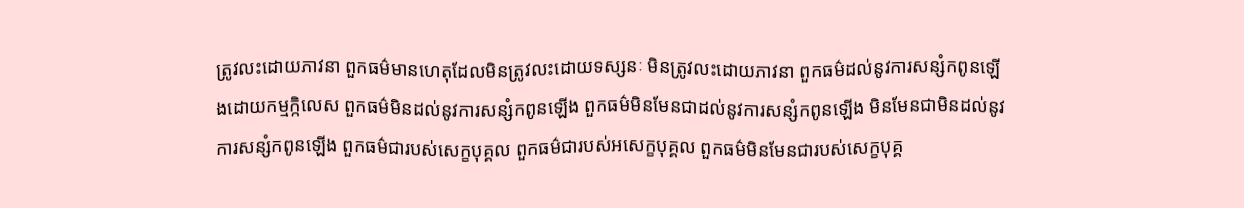ត្រូវលះដោយភាវនា ពួកធម៌មានហេតុដែលមិនត្រូវលះដោយទស្សនៈ មិនត្រូវលះដោយភាវនា ពួកធម៌ដល់នូវការសន្សំកពូនឡើងដោយកម្មក្កិលេស ពួកធម៌មិនដល់នូវការសន្សំកពូនឡើង ពួកធម៌មិនមែនជាដល់នូវការសន្សំកពូនឡើង មិនមែនជាមិនដល់នូវការសន្សំកពូនឡើង ពួកធម៌ជារបស់សេក្ខបុគ្គល ពួកធម៌ជារបស់អសេក្ខបុគ្គល ពួកធម៌មិនមែនជារបស់សេក្ខបុគ្គ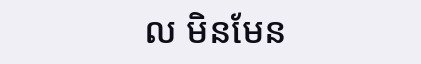ល មិនមែន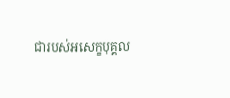ជារបស់អសេក្ខបុគ្គល